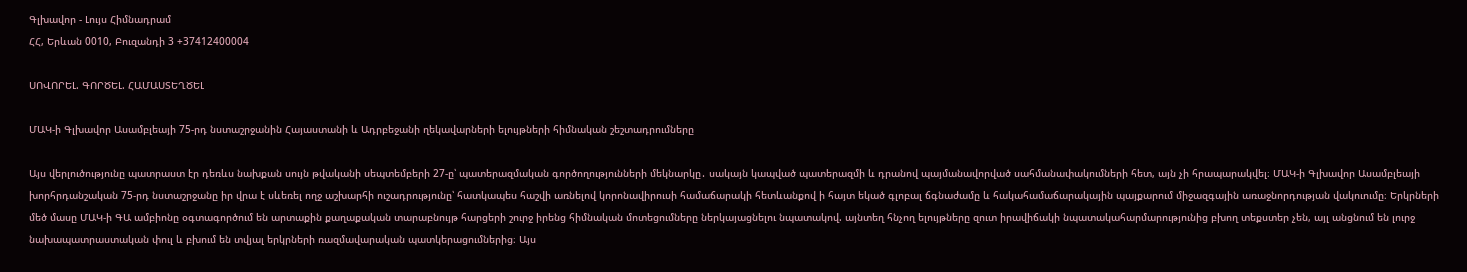Գլխավոր - Լույս Հիմնադրամ
ՀՀ, Երևան 0010, Բուզանդի 3 +37412400004

ՍՈՎՈՐԵԼ. ԳՈՐԾԵԼ. ՀԱՄԱՍՏԵՂԾԵԼ

ՄԱԿ-ի Գլխավոր Ասամբլեայի 75-րդ նստաշրջանին Հայաստանի և Ադրբեջանի ղեկավարների ելույթների հիմնական շեշտադրումները

Այս վերլուծությունը պատրաստ էր դեռևս նախքան սույն թվականի սեպտեմբերի 27-ը՝ պատերազմական գործողությունների մեկնարկը․ սակայն կապված պատերազմի և դրանով պայմանավորված սահմանափակումների հետ, այն չի հրապարակվել։ ՄԱԿ-ի Գլխավոր Ասամբլեայի խորհրդանշական 75-րդ նստաշրջանը իր վրա է սևեռել ողջ աշխարհի ուշադրությունը՝ հատկապես հաշվի առնելով կորոնավիրուսի համաճարակի հետևանքով ի հայտ եկած գլոբալ ճգնաժամը և հակահամաճարակային պայքարում միջազգային առաջնորդության վակուումը։ Երկրների մեծ մասը ՄԱԿ-ի ԳԱ ամբիոնը օգտագործում են արտաքին քաղաքական տարաբնույթ հարցերի շուրջ իրենց հիմնական մոտեցումները ներկայացնելու նպատակով. այնտեղ հնչող ելույթները զուտ իրավիճակի նպատակահարմարությունից բխող տեքստեր չեն, այլ անցնում են լուրջ նախապատրաստական փուլ և բխում են տվյալ երկրների ռազմավարական պատկերացումներից։ Այս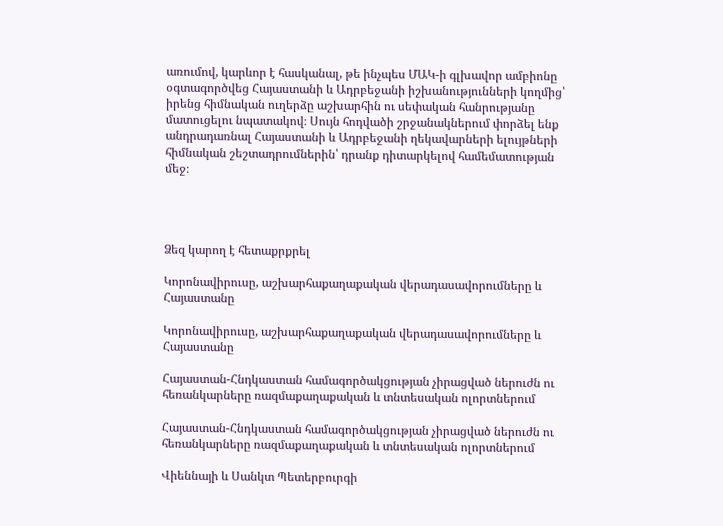առումով, կարևոր է հասկանալ, թե ինչպես ՄԱԿ-ի գլխավոր ամբիոնը օգտագործվեց Հայաստանի և Ադրբեջանի իշխանությունների կողմից՝ իրենց հիմնական ուղերձը աշխարհին ու սեփական հանրությանը մատուցելու նպատակով։ Սույն հոդվածի շրջանակներում փորձել ենք անդրադառնալ Հայաստանի և Ադրբեջանի ղեկավարների ելույթների հիմնական շեշտադրումներին՝ դրանք դիտարկելով համեմատության մեջ։




Ձեզ կարող է հետաքրքրել

Կորոնավիրուսը, աշխարհաքաղաքական վերադասավորումները և Հայաստանը

Կորոնավիրուսը, աշխարհաքաղաքական վերադասավորումները և Հայաստանը

Հայաստան-Հնդկաստան համագործակցության չիրացված ներուժն ու հեռանկարները ռազմաքաղաքական և տնտեսական ոլորտներում

Հայաստան-Հնդկաստան համագործակցության չիրացված ներուժն ու հեռանկարները ռազմաքաղաքական և տնտեսական ոլորտներում

Վիեննայի և Սանկտ Պետերբուրգի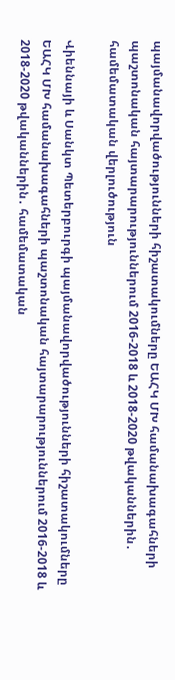պայմանավորվածությունների հիշատակումները ԵԱՀԿ ՄԽ համանախագահների պաշտոնական հայտարարություններում 2016-2018 և 2018-2020 թվականներին․ համեմատական վերլուծություն

Վիեննայի և Սանկտ Պետերբուրգի պայմանավորվածությունների հիշատակումները ԵԱՀԿ ՄԽ համանախագահների պաշտոնական հայտարարություններում 2016-2018 և 2018-2020 թվականներին․ համեմատական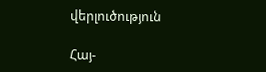վերլուծություն

Հայ-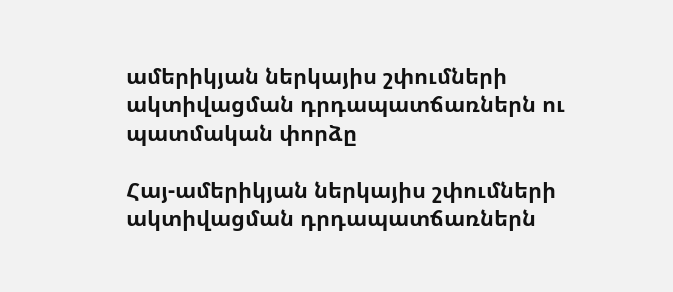ամերիկյան ներկայիս շփումների ակտիվացման դրդապատճառներն ու պատմական փորձը

Հայ-ամերիկյան ներկայիս շփումների ակտիվացման դրդապատճառներն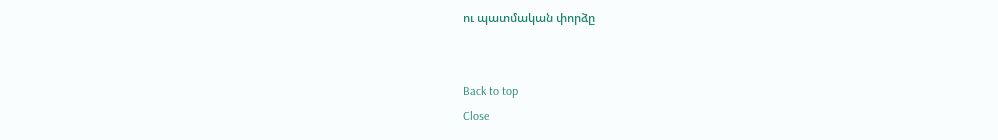ու պատմական փորձը


Back to top
Close